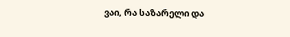ვაი, რა საზარელი და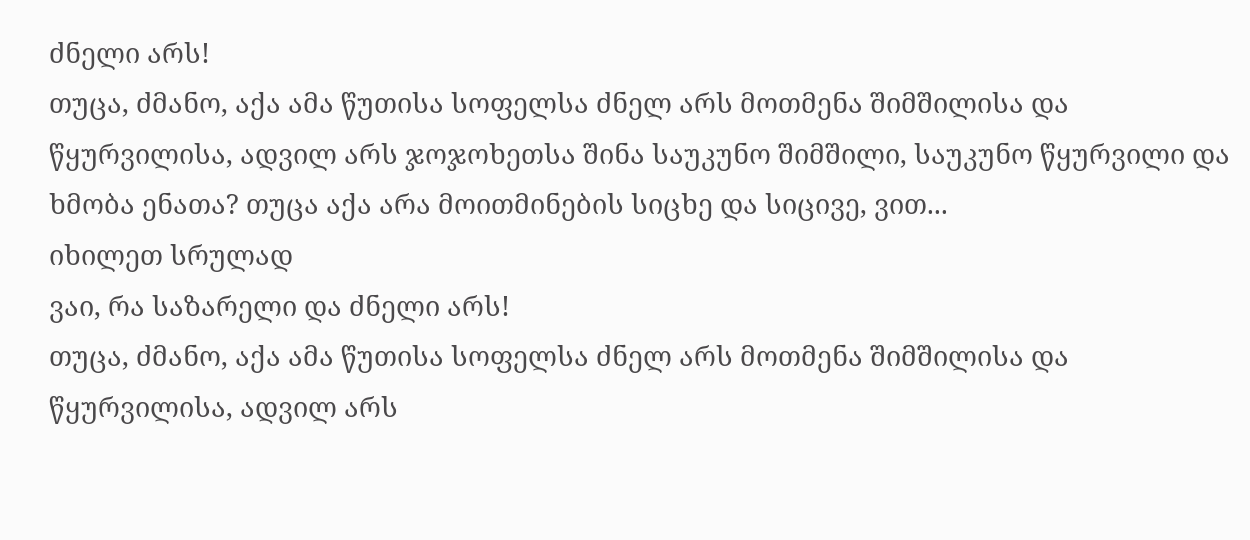ძნელი არს!
თუცა, ძმანო, აქა ამა წუთისა სოფელსა ძნელ არს მოთმენა შიმშილისა და წყურვილისა, ადვილ არს ჯოჯოხეთსა შინა საუკუნო შიმშილი, საუკუნო წყურვილი და ხმობა ენათა? თუცა აქა არა მოითმინების სიცხე და სიცივე, ვით...
იხილეთ სრულად
ვაი, რა საზარელი და ძნელი არს!
თუცა, ძმანო, აქა ამა წუთისა სოფელსა ძნელ არს მოთმენა შიმშილისა და წყურვილისა, ადვილ არს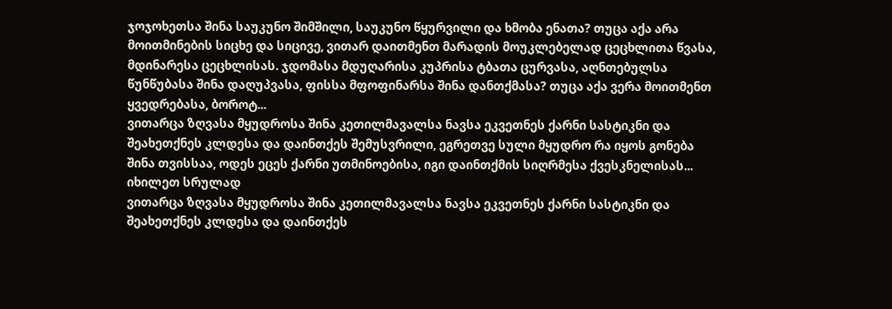ჯოჯოხეთსა შინა საუკუნო შიმშილი, საუკუნო წყურვილი და ხმობა ენათა? თუცა აქა არა მოითმინების სიცხე და სიცივე, ვითარ დაითმენთ მარადის მოუკლებელად ცეცხლითა წვასა, მდინარესა ცეცხლისას. ჯდომასა მდუღარისა კუპრისა ტბათა ცურვასა, აღნთებულსა წუნწუბასა შინა დაღუპვასა, ფისსა მფოფინარსა შინა დანთქმასა? თუცა აქა ვერა მოითმენთ ყვედრებასა, ბოროტ...
ვითარცა ზღვასა მყუდროსა შინა კეთილმავალსა ნავსა ეკვეთნეს ქარნი სასტიკნი და შეახეთქნეს კლდესა და დაინთქეს შემუსვრილი, ეგრეთვე სული მყუდრო რა იყოს გონება შინა თვისსაა, ოდეს ეცეს ქარნი უთმინოებისა, იგი დაინთქმის სიღრმესა ქვესკნელისას...
იხილეთ სრულად
ვითარცა ზღვასა მყუდროსა შინა კეთილმავალსა ნავსა ეკვეთნეს ქარნი სასტიკნი და შეახეთქნეს კლდესა და დაინთქეს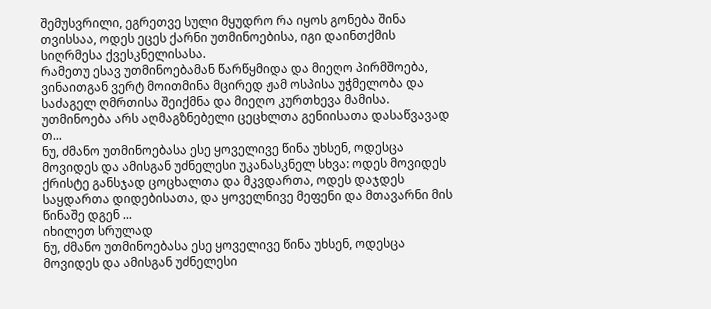შემუსვრილი, ეგრეთვე სული მყუდრო რა იყოს გონება შინა თვისსაა, ოდეს ეცეს ქარნი უთმინოებისა, იგი დაინთქმის სიღრმესა ქვესკნელისასა.
რამეთუ ესავ უთმინოებამან წარწყმიდა და მიეღო პირმშოება, ვინაითგან ვერტ მოითმინა მცირედ ჟამ ოსპისა უჭმელობა და საძაგელ ღმრთისა შეიქმნა და მიეღო კურთხევა მამისა.
უთმინოება არს აღმაგზნებელი ცეცხლთა გენიისათა დასაწვავად თ...
ნუ, ძმანო უთმინოებასა ესე ყოველივე წინა უხსენ, ოდესცა მოვიდეს და ამისგან უძნელესი უკანასკნელ სხვა: ოდეს მოვიდეს ქრისტე განსჯად ცოცხალთა და მკვდართა, ოდეს დაჯდეს საყდართა დიდებისათა, და ყოველნივე მეფენი და მთავარნი მის წინაშე დგენ ...
იხილეთ სრულად
ნუ, ძმანო უთმინოებასა ესე ყოველივე წინა უხსენ, ოდესცა მოვიდეს და ამისგან უძნელესი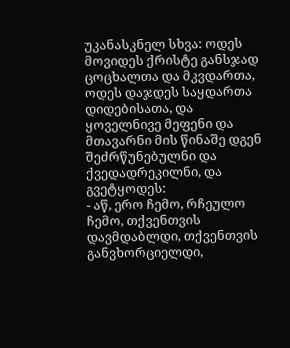უკანასკნელ სხვა: ოდეს მოვიდეს ქრისტე განსჯად ცოცხალთა და მკვდართა, ოდეს დაჯდეს საყდართა დიდებისათა, და ყოველნივე მეფენი და მთავარნი მის წინაშე დგენ შეძრწუნებულნი და ქვედადრეკილნი, და გვეტყოდეს:
- აწ, ერო ჩემო, რჩეულო ჩემო, თქვენთვის დავმდაბლდი, თქვენთვის განვხორციელდი,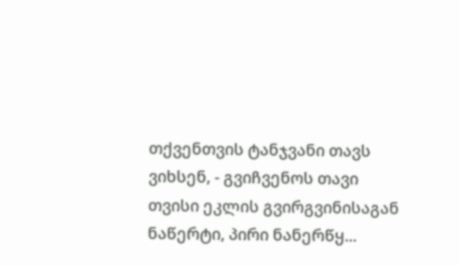თქვენთვის ტანჯვანი თავს ვიხსენ, - გვიჩვენოს თავი თვისი ეკლის გვირგვინისაგან ნაწერტი, პირი ნანერწყ...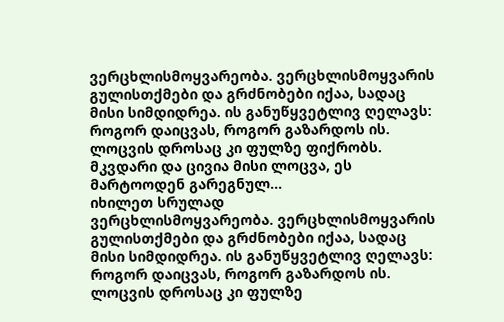ვერცხლისმოყვარეობა. ვერცხლისმოყვარის გულისთქმები და გრძნობები იქაა, სადაც მისი სიმდიდრეა. ის განუწყვეტლივ ღელავს: როგორ დაიცვას, როგორ გაზარდოს ის. ლოცვის დროსაც კი ფულზე ფიქრობს. მკვდარი და ცივია მისი ლოცვა, ეს მარტოოდენ გარეგნულ...
იხილეთ სრულად
ვერცხლისმოყვარეობა. ვერცხლისმოყვარის გულისთქმები და გრძნობები იქაა, სადაც მისი სიმდიდრეა. ის განუწყვეტლივ ღელავს: როგორ დაიცვას, როგორ გაზარდოს ის. ლოცვის დროსაც კი ფულზე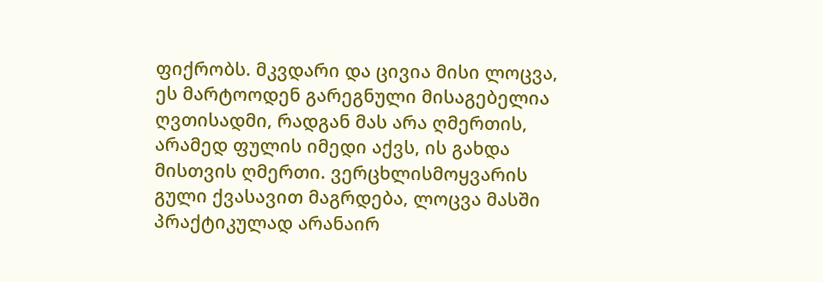ფიქრობს. მკვდარი და ცივია მისი ლოცვა, ეს მარტოოდენ გარეგნული მისაგებელია ღვთისადმი, რადგან მას არა ღმერთის, არამედ ფულის იმედი აქვს, ის გახდა მისთვის ღმერთი. ვერცხლისმოყვარის გული ქვასავით მაგრდება, ლოცვა მასში პრაქტიკულად არანაირ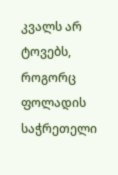კვალს არ ტოვებს, როგორც ფოლადის საჭრეთელი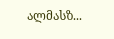ალმასზ...